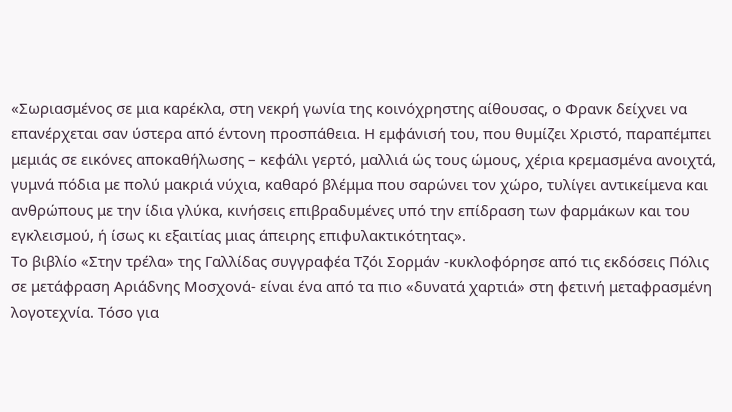«Σωριασμένος σε μια καρέκλα, στη νεκρή γωνία της κοινόχρηστης αίθουσας, ο Φρανκ δείχνει να επανέρχεται σαν ύστερα από έντονη προσπάθεια. Η εμφάνισή του, που θυμίζει Χριστό, παραπέμπει μεμιάς σε εικόνες αποκαθήλωσης – κεφάλι γερτό, μαλλιά ώς τους ώμους, χέρια κρεμασμένα ανοιχτά, γυμνά πόδια με πολύ μακριά νύχια, καθαρό βλέμμα που σαρώνει τον χώρο, τυλίγει αντικείμενα και ανθρώπους με την ίδια γλύκα, κινήσεις επιβραδυμένες υπό την επίδραση των φαρμάκων και του εγκλεισμού, ή ίσως κι εξαιτίας μιας άπειρης επιφυλακτικότητας».
Το βιβλίο «Στην τρέλα» της Γαλλίδας συγγραφέα Τζόι Σορμάν -κυκλοφόρησε από τις εκδόσεις Πόλις σε μετάφραση Αριάδνης Μοσχονά- είναι ένα από τα πιο «δυνατά χαρτιά» στη φετινή μεταφρασμένη λογοτεχνία. Τόσο για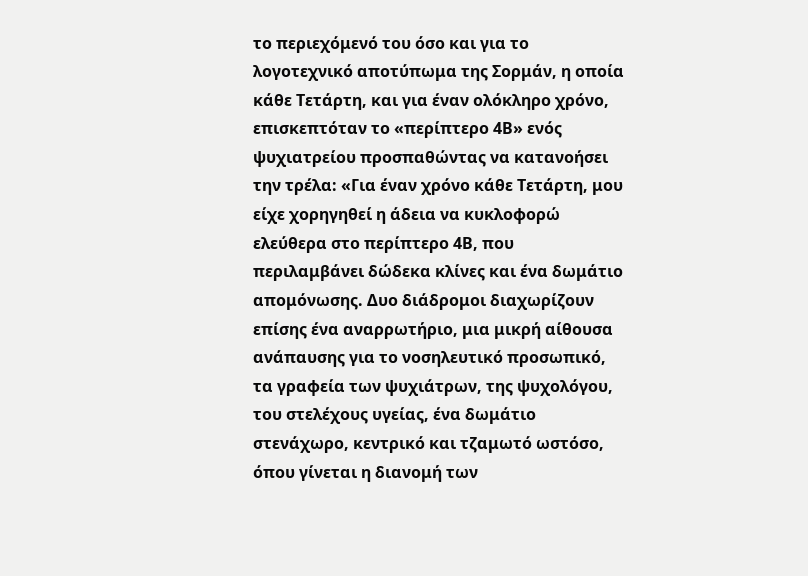το περιεχόμενό του όσο και για το λογοτεχνικό αποτύπωμα της Σορμάν, η οποία κάθε Τετάρτη, και για έναν ολόκληρο χρόνο, επισκεπτόταν το «περίπτερο 4Β» ενός ψυχιατρείου προσπαθώντας να κατανοήσει την τρέλα: «Για έναν χρόνο κάθε Τετάρτη, μου είχε χορηγηθεί η άδεια να κυκλοφορώ ελεύθερα στο περίπτερο 4Β, που περιλαμβάνει δώδεκα κλίνες και ένα δωμάτιο απομόνωσης. Δυο διάδρομοι διαχωρίζουν επίσης ένα αναρρωτήριο, μια μικρή αίθουσα ανάπαυσης για το νοσηλευτικό προσωπικό, τα γραφεία των ψυχιάτρων, της ψυχολόγου, του στελέχους υγείας, ένα δωμάτιο στενάχωρο, κεντρικό και τζαμωτό ωστόσο, όπου γίνεται η διανομή των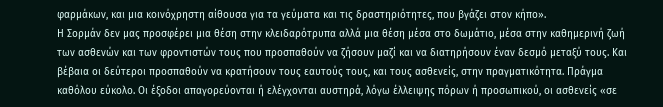φαρμάκων, και μια κοινόχρηστη αίθουσα για τα γεύματα και τις δραστηριότητες, που βγάζει στον κήπο».
Η Σορμάν δεν μας προσφέρει μια θέση στην κλειδαρότρυπα αλλά μια θέση μέσα στο δωμάτιο, μέσα στην καθημερινή ζωή των ασθενών και των φροντιστών τους που προσπαθούν να ζήσουν μαζί και να διατηρήσουν έναν δεσμό μεταξύ τους. Και βέβαια οι δεύτεροι προσπαθούν να κρατήσουν τους εαυτούς τους, και τους ασθενείς, στην πραγματικότητα. Πράγμα καθόλου εύκολο. Οι έξοδοι απαγορεύονται ή ελέγχονται αυστηρά, λόγω έλλειψης πόρων ή προσωπικού, οι ασθενείς «σε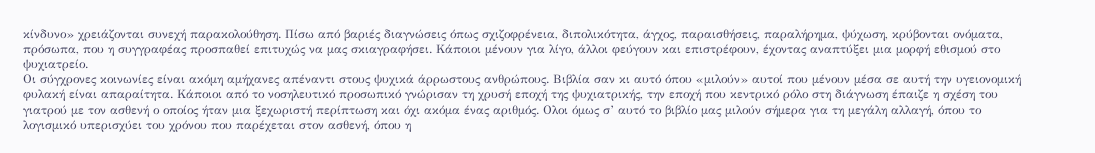κίνδυνο» χρειάζονται συνεχή παρακολούθηση. Πίσω από βαριές διαγνώσεις όπως σχιζοφρένεια, διπολικότητα, άγχος, παραισθήσεις, παραλήρημα, ψύχωση, κρύβονται ονόματα, πρόσωπα, που η συγγραφέας προσπαθεί επιτυχώς να μας σκιαγραφήσει. Κάποιοι μένουν για λίγο, άλλοι φεύγουν και επιστρέφουν, έχοντας αναπτύξει μια μορφή εθισμού στο ψυχιατρείο.
Οι σύγχρονες κοινωνίες είναι ακόμη αμήχανες απέναντι στους ψυχικά άρρωστους ανθρώπους. Βιβλία σαν κι αυτό όπου «μιλούν» αυτοί που μένουν μέσα σε αυτή την υγειονομική φυλακή είναι απαραίτητα. Κάποιοι από το νοσηλευτικό προσωπικό γνώρισαν τη χρυσή εποχή της ψυχιατρικής, την εποχή που κεντρικό ρόλο στη διάγνωση έπαιζε η σχέση του γιατρού με τον ασθενή ο οποίος ήταν μια ξεχωριστή περίπτωση και όχι ακόμα ένας αριθμός. Ολοι όμως σ’ αυτό το βιβλίο μας μιλούν σήμερα για τη μεγάλη αλλαγή, όπου το λογισμικό υπερισχύει του χρόνου που παρέχεται στον ασθενή, όπου η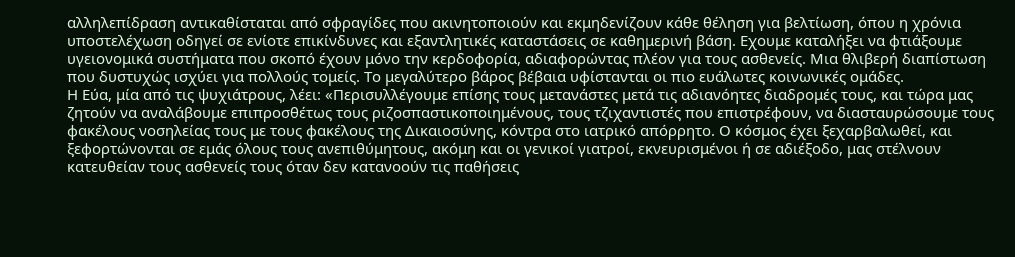αλληλεπίδραση αντικαθίσταται από σφραγίδες που ακινητοποιούν και εκμηδενίζουν κάθε θέληση για βελτίωση, όπου η χρόνια υποστελέχωση οδηγεί σε ενίοτε επικίνδυνες και εξαντλητικές καταστάσεις σε καθημερινή βάση. Εχουμε καταλήξει να φτιάξουμε υγειονομικά συστήματα που σκοπό έχουν μόνο την κερδοφορία, αδιαφορώντας πλέον για τους ασθενείς. Μια θλιβερή διαπίστωση που δυστυχώς ισχύει για πολλούς τομείς. Το μεγαλύτερο βάρος βέβαια υφίστανται οι πιο ευάλωτες κοινωνικές ομάδες.
Η Εύα, μία από τις ψυχιάτρους, λέει: «Περισυλλέγουμε επίσης τους μετανάστες μετά τις αδιανόητες διαδρομές τους, και τώρα μας ζητούν να αναλάβουμε επιπροσθέτως τους ριζοσπαστικοποιημένους, τους τζιχαντιστές που επιστρέφουν, να διασταυρώσουμε τους φακέλους νοσηλείας τους με τους φακέλους της Δικαιοσύνης, κόντρα στο ιατρικό απόρρητο. Ο κόσμος έχει ξεχαρβαλωθεί, και ξεφορτώνονται σε εμάς όλους τους ανεπιθύμητους, ακόμη και οι γενικοί γιατροί, εκνευρισμένοι ή σε αδιέξοδο, μας στέλνουν κατευθείαν τους ασθενείς τους όταν δεν κατανοούν τις παθήσεις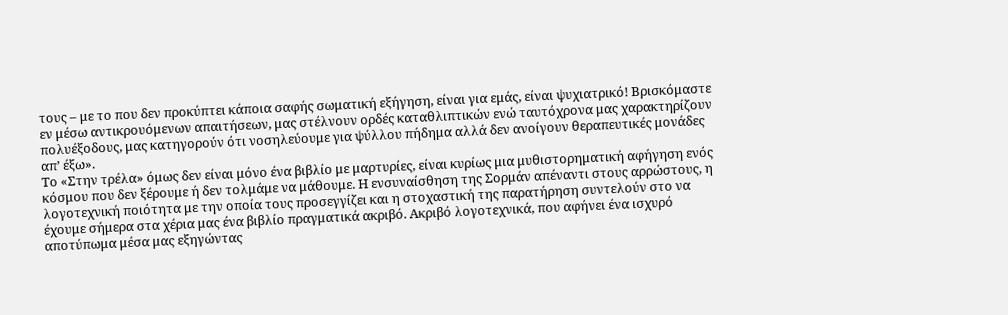τους – με το που δεν προκύπτει κάποια σαφής σωματική εξήγηση, είναι για εμάς, είναι ψυχιατρικό! Βρισκόμαστε εν μέσω αντικρουόμενων απαιτήσεων, μας στέλνουν ορδές καταθλιπτικών ενώ ταυτόχρονα μας χαρακτηρίζουν πολυέξοδους, μας κατηγορούν ότι νοσηλεύουμε για ψύλλου πήδημα αλλά δεν ανοίγουν θεραπευτικές μονάδες απ’ έξω».
Το «Στην τρέλα» όμως δεν είναι μόνο ένα βιβλίο με μαρτυρίες, είναι κυρίως μια μυθιστορηματική αφήγηση ενός κόσμου που δεν ξέρουμε ή δεν τολμάμε να μάθουμε. Η ενσυναίσθηση της Σορμάν απέναντι στους αρρώστους, η λογοτεχνική ποιότητα με την οποία τους προσεγγίζει και η στοχαστική της παρατήρηση συντελούν στο να έχουμε σήμερα στα χέρια μας ένα βιβλίο πραγματικά ακριβό. Ακριβό λογοτεχνικά, που αφήνει ένα ισχυρό αποτύπωμα μέσα μας εξηγώντας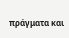πράγματα και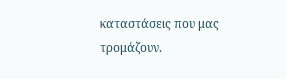καταστάσεις που μας τρομάζουν.